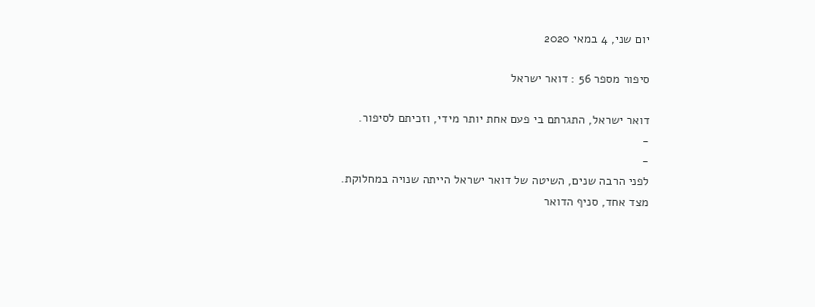יום שני, 4 במאי 2020

סיפור מספר 56 : דואר ישראל

דואר ישראל, התגרתם בי פעם אחת יותר מידי, וזכיתם לסיפור.
-
-
לפני הרבה שנים, השיטה של דואר ישראל הייתה שנויה במחלוקת.
מצד אחד, סניף הדואר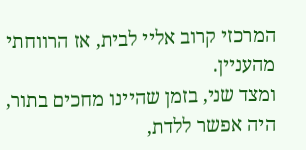המרכזי קרוב אליי לבית, אז הרווחתי מהעניין.
ומצד שני, בזמן שהיינו מחכים בתור, היה אפשר ללדת,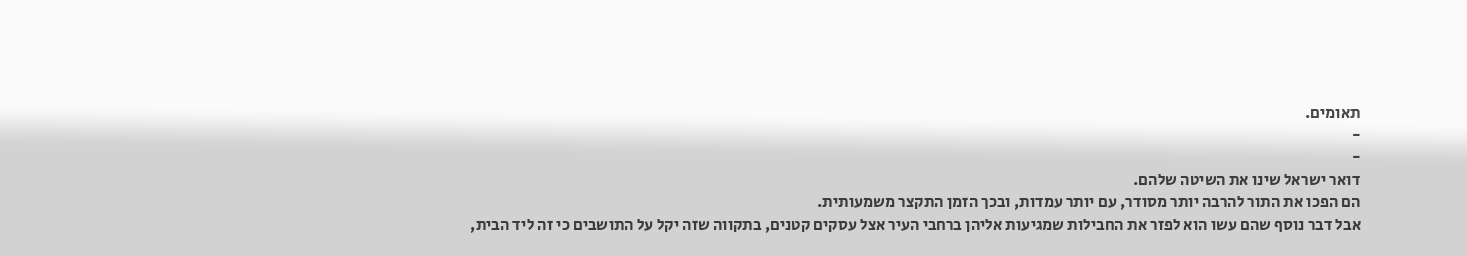תאומים.
-
-
דואר ישראל שינו את השיטה שלהם.
הם הפכו את התור להרבה יותר מסודר, עם יותר עמדות, ובכך הזמן התקצר משמעותית.
אבל דבר נוסף שהם עשו הוא לפזר את החבילות שמגיעות אליהן ברחבי העיר אצל עסקים קטנים, בתקווה שזה יקל על התושבים כי זה ליד הבית,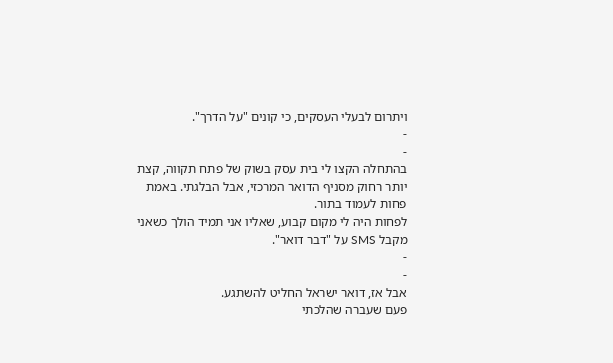ויתרום לבעלי העסקים, כי קונים "על הדרך".
-
-
בהתחלה הקצו לי בית עסק בשוק של פתח תקווה, קצת יותר רחוק מסניף הדואר המרכזי, אבל הבלגתי. באמת פחות לעמוד בתור.
לפחות היה לי מקום קבוע, שאליו אני תמיד הולך כשאני מקבל SMS על "דבר דואר".
-
-
אבל אז, דואר ישראל החליט להשתגע.
פעם שעברה שהלכתי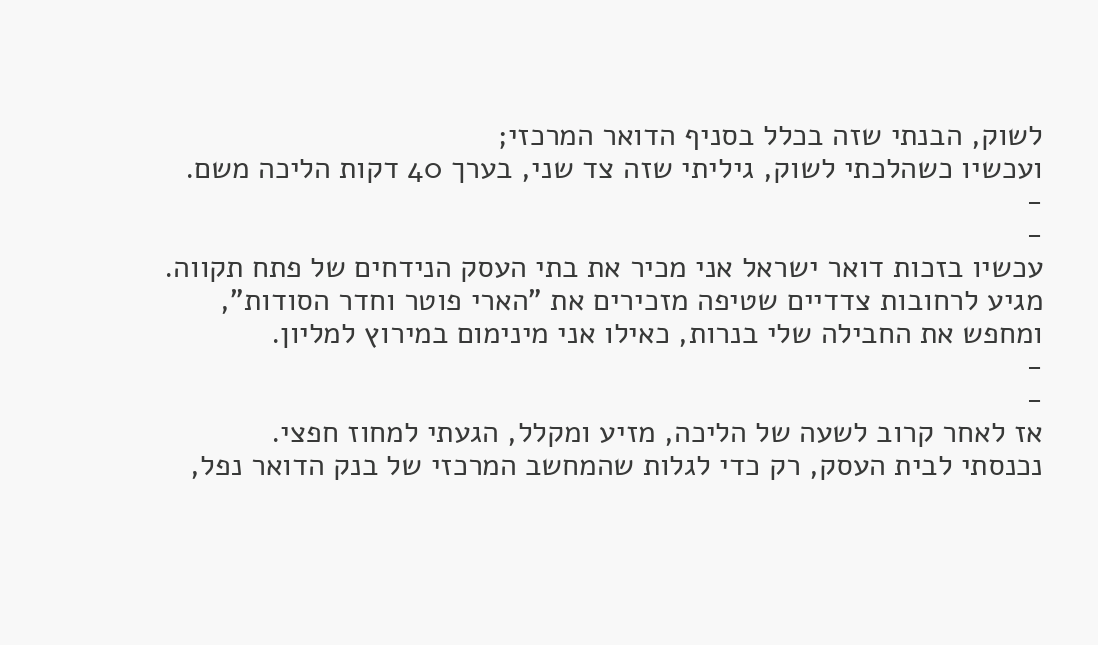לשוק, הבנתי שזה בכלל בסניף הדואר המרכזי;
ועכשיו כשהלכתי לשוק, גיליתי שזה צד שני, בערך 40 דקות הליכה משם.
-
-
עכשיו בזכות דואר ישראל אני מכיר את בתי העסק הנידחים של פתח תקווה.
מגיע לרחובות צדדיים שטיפה מזכירים את "הארי פוטר וחדר הסודות",
ומחפש את החבילה שלי בנרות, כאילו אני מינימום במירוץ למליון.
-
-
אז לאחר קרוב לשעה של הליכה, מזיע ומקלל, הגעתי למחוז חפצי.
נכנסתי לבית העסק, רק כדי לגלות שהמחשב המרכזי של בנק הדואר נפל,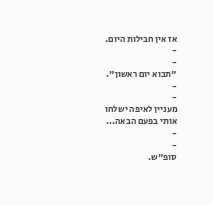אז אין חבילות היום.
-
-
"תבוא יום ראשון".
-
-
מעניין לאיפה ישלחו אותי בפעם הבאה...
-
-
סופ"ש.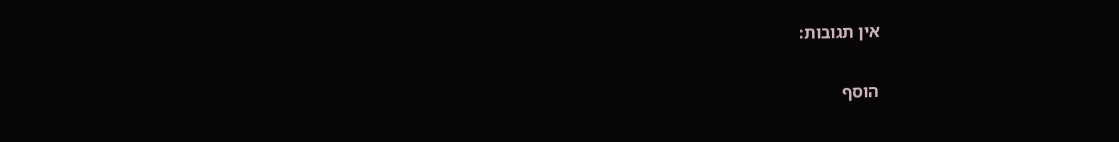אין תגובות:

הוסף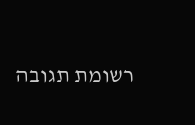רשומת תגובה